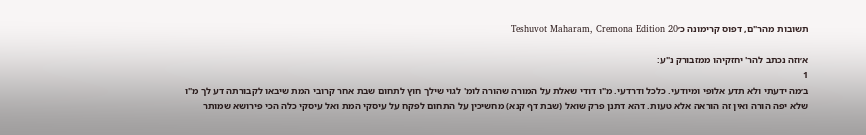תשובות מהר"ם, דפוס קרימונה כ׳Teshuvot Maharam, Cremona Edition 20

א׳וזה נכתב להר' יחזקיהו ממזבורק נ"ע:
1
ב׳מה ידעתי ולא תדע אלופי ומיודעי. כלכל ודרדעי. מ"ו דודי שאלת על המורה שהורה לומ' לגוי שילך חוץ לתחום שבת אחר קרובי המת שיבאו לקבורתה דע לך מ"ו שלא יפה הורה ואין זה הוראה אלא טעות. דהא דתנן פרק שואל (שבת דף קנא) מחשיכין על התחום לפקח על עיסקי המת ואל עיסקי כלה הכי פירושא שמותר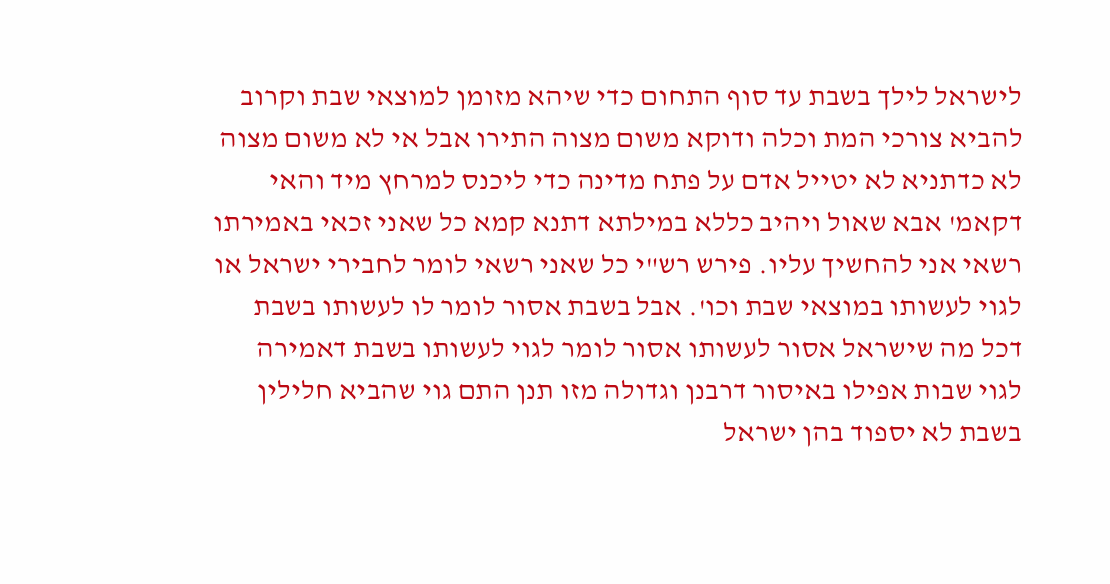לישראל לילך בשבת עד סוף התחום כדי שיהא מזומן למוצאי שבת וקרוב להביא צורכי המת וכלה ודוקא משום מצוה התירו אבל אי לא משום מצוה לא כדתניא לא יטייל אדם על פתח מדינה כדי ליכנס למרחץ מיד והאי דקאמ' אבא שאול ויהיב כללא במילתא דתנא קמא כל שאני זכאי באמירתו רשאי אני להחשיך עליו. פירש רש"י כל שאני רשאי לומר לחבירי ישראל או לגוי לעשותו במוצאי שבת וכו'. אבל בשבת אסור לומר לו לעשותו בשבת דכל מה שישראל אסור לעשותו אסור לומר לגוי לעשותו בשבת דאמירה לגוי שבות אפילו באיסור דרבנן וגדולה מזו תנן התם גוי שהביא חלילין בשבת לא יספוד בהן ישראל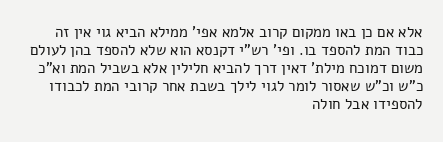אלא אם כן באו ממקום קרוב אלמא אפי' ממילא הביא גוי אין זה כבוד המת להספד בו. ופי' רש"י דקנסא הוא שלא להספד בהן לעולם משום דמוכח מילת' דאין דרך להביא חלילין אלא בשביל המת וא"כ כ"ש וכ"ש שאסור לומר לגוי לילך בשבת אחר קרובי המת לכבודו להספידו אבל חולה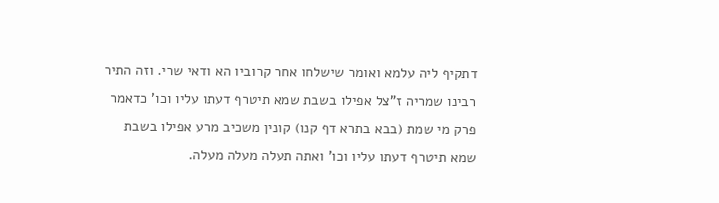דתקיף ליה עלמא ואומר שישלחו אחר קרוביו הא ודאי שרי. וזה התיר רבינו שמריה ז"צל אפילו בשבת שמא תיטרף דעתו עליו וכו' כדאמר פרק מי שמת (בבא בתרא דף קנו) קונין משכיב מרע אפילו בשבת שמא תיטרף דעתו עליו וכו' ואתה תעלה מעלה מעלה.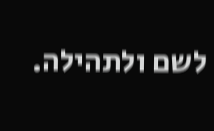לשם ולתהילה.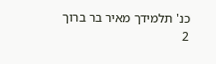כנ' תלמידך מאיר בר ברוך
2